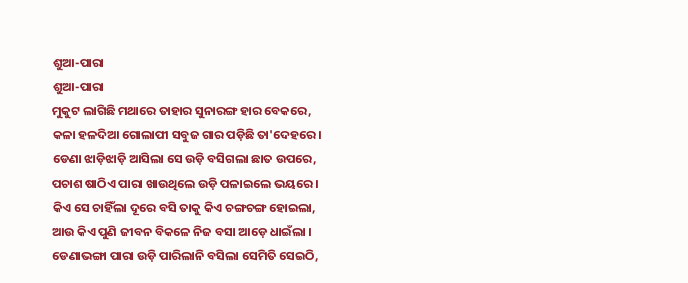ଶୁଆ-ପାରା
ଶୁଆ-ପାରା
ମୁକୁଟ ଲାଗିଛି ମଥାରେ ତାହାର ସୁନାରଙ୍ଗ ହାର ବେକରେ,
କଳା ହଳଦିଆ ଗୋଲାପୀ ସବୁଜ ଗାର ପଡ଼ିଛି ତା'ଦେହରେ ।
ଡେଣା ଝାଡ଼ିଝାଡ଼ି ଆସିଲା ସେ ଉଡ଼ି ବସିଗଲା ଛାତ ଉପରେ,
ପଚାଶ ଷାଠିଏ ପାରା ଖାଉଥିଲେ ଉଡ଼ି ପଳାଇଲେ ଭୟରେ ।
କିଏ ସେ ଚାହିଁଲା ଦୂରେ ବସି ତାକୁ କିଏ ଚଙ୍ଗଚଙ୍ଗ ହୋଇଲା,
ଆଉ କିଏ ପୁଣି ଜୀବନ ବିକଳେ ନିଜ ବସା ଆଡ଼େ ଧାଇଁଲା ।
ଡେଣାଭଙ୍ଗା ପାରା ଉଡ଼ି ପାରିଲାନି ବସିଲା ସେମିତି ସେଇଠି,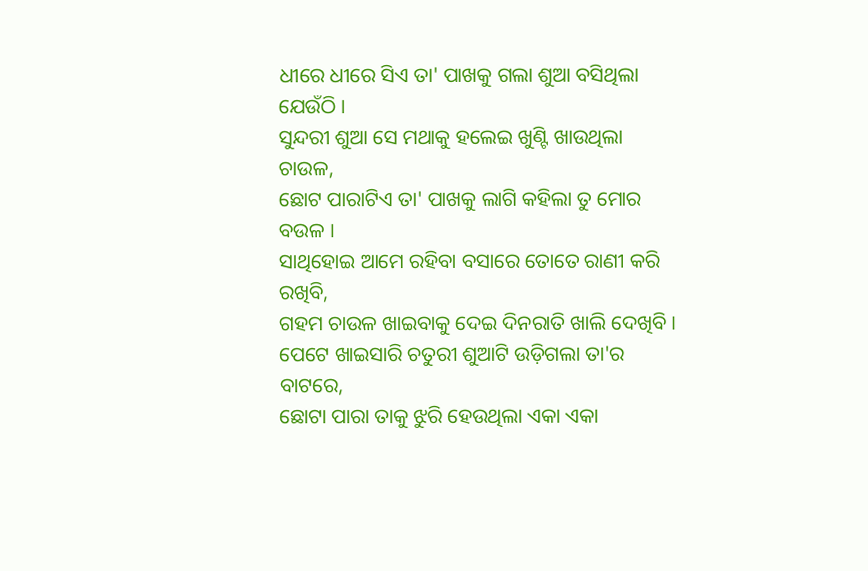ଧୀରେ ଧୀରେ ସିଏ ତା' ପାଖକୁ ଗଲା ଶୁଆ ବସିଥିଲା ଯେଉଁଠି ।
ସୁନ୍ଦରୀ ଶୁଆ ସେ ମଥାକୁ ହଲେଇ ଖୁଣ୍ଟି ଖାଉଥିଲା ଚାଉଳ,
ଛୋଟ ପାରାଟିଏ ତା' ପାଖକୁ ଲାଗି କହିଲା ତୁ ମୋର ବଉଳ ।
ସାଥିହୋଇ ଆମେ ରହିବା ବସାରେ ତୋତେ ରାଣୀ କରି ରଖିବି,
ଗହମ ଚାଉଳ ଖାଇବାକୁ ଦେଇ ଦିନରାତି ଖାଲି ଦେଖିବି ।
ପେଟେ ଖାଇସାରି ଚତୁରୀ ଶୁଆଟି ଉଡ଼ିଗଲା ତା'ର ବାଟରେ,
ଛୋଟା ପାରା ତାକୁ ଝୁରି ହେଉଥିଲା ଏକା ଏକା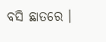ବସି ଛାତରେ ।